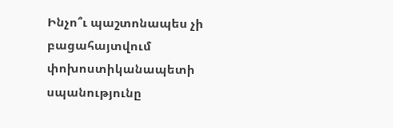Ինչո՞ւ պաշտոնապես չի բացահայտվում փոխոստիկանապետի սպանությունը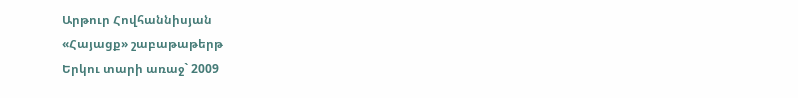Արթուր Հովհաննիսյան
«Հայացք» շաբաթաթերթ
Երկու տարի առաջ` 2009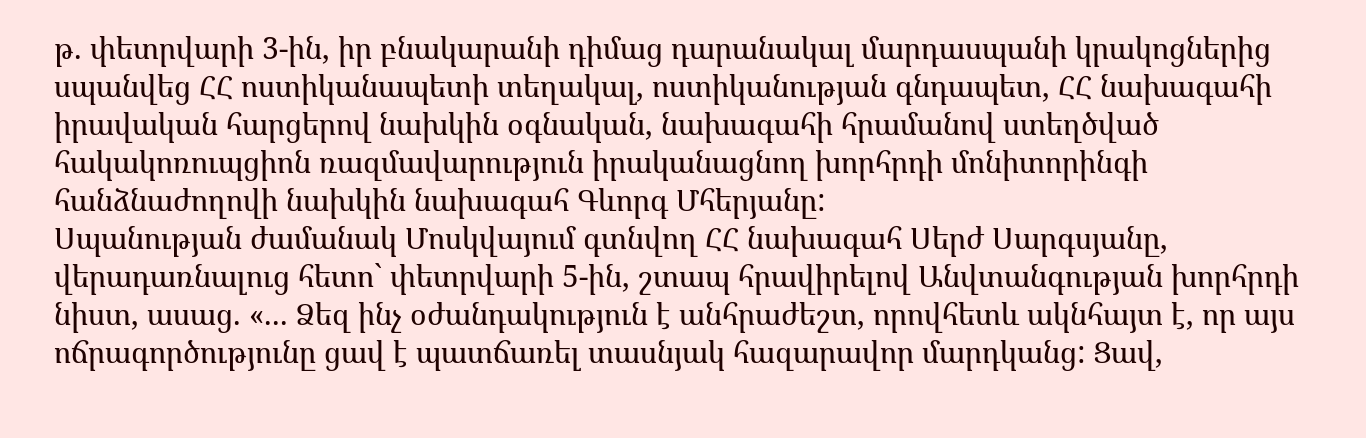թ. փետրվարի 3-ին, իր բնակարանի դիմաց դարանակալ մարդասպանի կրակոցներից սպանվեց ՀՀ ոստիկանապետի տեղակալ, ոստիկանության գնդապետ, ՀՀ նախագահի իրավական հարցերով նախկին օգնական, նախագահի հրամանով ստեղծված հակակոռուպցիոն ռազմավարություն իրականացնող խորհրդի մոնիտորինգի հանձնաժողովի նախկին նախագահ Գևորգ Մհերյանը:
Սպանության ժամանակ Մոսկվայում գտնվող ՀՀ նախագահ Սերժ Սարգսյանը, վերադառնալուց հետո` փետրվարի 5-ին, շտապ հրավիրելով Անվտանգության խորհրդի նիստ, ասաց. «... Ձեզ ինչ օժանդակություն է անհրաժեշտ, որովհետև ակնհայտ է, որ այս ոճրագործությունը ցավ է պատճառել տասնյակ հազարավոր մարդկանց: Ցավ,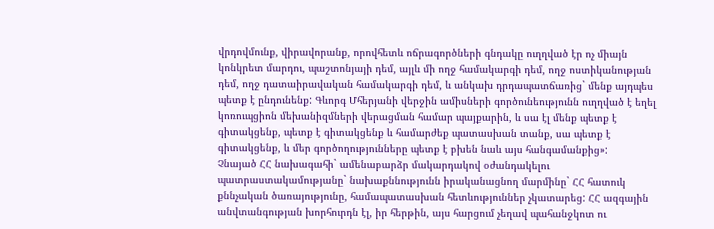վրդովմունք, վիրավորանք, որովհետև ոճրագործների գնդակը ուղղված էր ոչ միայն կոնկրետ մարդու, պաշտոնյայի դեմ, այլև մի ողջ համակարգի դեմ, ողջ ոստիկանության դեմ, ողջ դատաիրավական համակարգի դեմ, և անկախ դրդապատճառից` մենք այդպես պետք է ընդունենք: Գևորգ Մհերյանի վերջին ամիսների գործունեությունն ուղղված է եղել կոռուպցիոն մեխանիզմների վերացման համար պայքարին, և սա էլ մենք պետք է գիտակցենք, պետք է գիտակցենք և համարժեք պատասխան տանք, սա պետք է գիտակցենք, և մեր գործողությունները պետք է բխեն նաև այս հանգամանքից»:
Չնայած ՀՀ նախագահի` ամենաբարձր մակարդակով օժանդակելու պատրաստակամությանը` նախաքննությունն իրականացնող մարմինը` ՀՀ հատուկ քննչական ծառայությունը, համապատասխան հետևություններ չկատարեց: ՀՀ ազգային անվտանգության խորհուրդն էլ, իր հերթին, այս հարցում չեղավ պահանջկոտ ու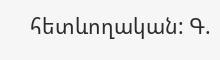հետևողական: Գ.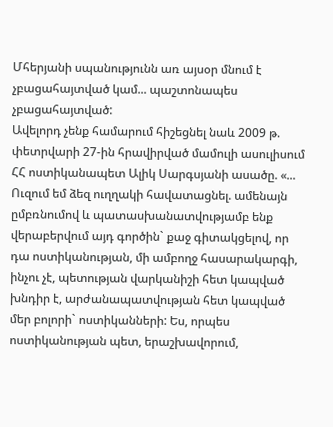Մհերյանի սպանությունն առ այսօր մնում է չբացահայտված կամ... պաշտոնապես չբացահայտված:
Ավելորդ չենք համարում հիշեցնել նաև 2009 թ. փետրվարի 27-ին հրավիրված մամուլի ասուլիսում ՀՀ ոստիկանապետ Ալիկ Սարգսյանի ասածը. «... Ուզում եմ ձեզ ուղղակի հավատացնել. ամենայն ըմբռնումով և պատասխանատվությամբ ենք վերաբերվում այդ գործին` քաջ գիտակցելով, որ դա ոստիկանության, մի ամբողջ հասարակարգի, ինչու չէ, պետության վարկանիշի հետ կապված խնդիր է, արժանապատվության հետ կապված մեր բոլորի` ոստիկանների: Ես, որպես ոստիկանության պետ, երաշխավորում,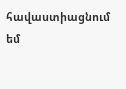հավաստիացնում եմ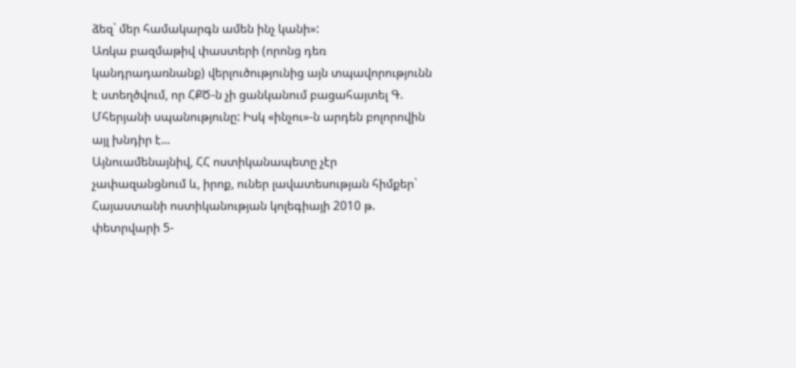ձեզ` մեր համակարգն ամեն ինչ կանի»:
Առկա բազմաթիվ փաստերի (որոնց դեռ կանդրադառնանք) վերլուծությունից այն տպավորությունն է ստեղծվում, որ ՀՔԾ-ն չի ցանկանում բացահայտել Գ. Մհերյանի սպանությունը: Իսկ «ինչու»-ն արդեն բոլորովին այլ խնդիր է...
Այնուամենայնիվ, ՀՀ ոստիկանապետը չէր չափազանցնում և, իրոք, ուներ լավատեսության հիմքեր` Հայաստանի ոստիկանության կոլեգիայի 2010 թ. փետրվարի 5-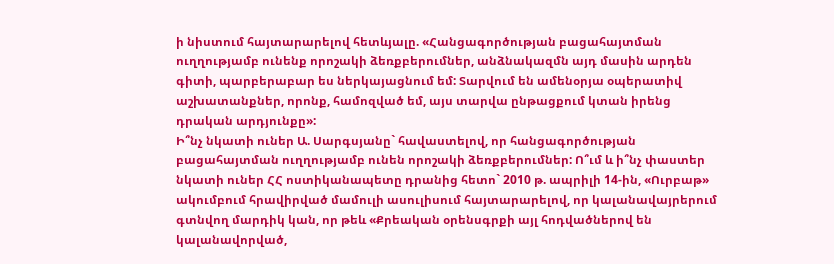ի նիստում հայտարարելով հետևյալը. «Հանցագործության բացահայտման ուղղությամբ ունենք որոշակի ձեռքբերումներ, անձնակազմն այդ մասին արդեն գիտի, պարբերաբար ես ներկայացնում եմ: Տարվում են ամենօրյա օպերատիվ աշխատանքներ, որոնք, համոզված եմ, այս տարվա ընթացքում կտան իրենց դրական արդյունքը»:
Ի՞նչ նկատի ուներ Ա. Սարգսյանը` հավաստելով, որ հանցագործության բացահայտման ուղղությամբ ունեն որոշակի ձեռքբերումներ: Ո՞ւմ և ի՞նչ փաստեր նկատի ուներ ՀՀ ոստիկանապետը դրանից հետո` 2010 թ. ապրիլի 14-ին, «Ուրբաթ» ակումբում հրավիրված մամուլի ասուլիսում հայտարարելով, որ կալանավայրերում գտնվող մարդիկ կան, որ թեև «Քրեական օրենսգրքի այլ հոդվածներով են կալանավորված,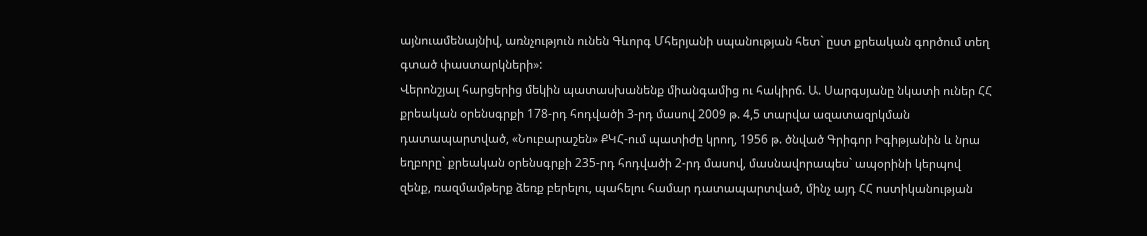այնուամենայնիվ, առնչություն ունեն Գևորգ Մհերյանի սպանության հետ` ըստ քրեական գործում տեղ գտած փաստարկների»:
Վերոնշյալ հարցերից մեկին պատասխանենք միանգամից ու հակիրճ. Ա. Սարգսյանը նկատի ուներ ՀՀ քրեական օրենսգրքի 178-րդ հոդվածի 3-րդ մասով 2009 թ. 4,5 տարվա ազատազրկման դատապարտված, «Նուբարաշեն» ՔԿՀ-ում պատիժը կրող, 1956 թ. ծնված Գրիգոր Իգիթյանին և նրա եղբորը` քրեական օրենսգրքի 235-րդ հոդվածի 2-րդ մասով, մասնավորապես` ապօրինի կերպով զենք, ռազմամթերք ձեռք բերելու, պահելու համար դատապարտված, մինչ այդ ՀՀ ոստիկանության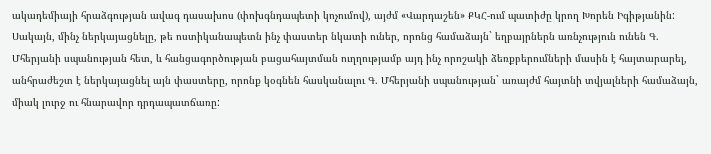ակադեմիայի հրաձգության ավագ դասախոս (փոխգնդապետի կոչումով), այժմ «Վարդաշեն» ՔԿՀ-ում պատիժը կրող Խորեն Իգիթյանին:
Սակայն, մինչ ներկայացնելը, թե ոստիկանապետն ինչ փաստեր նկատի ուներ, որոնց համաձայն` եղբայրներն առնչություն ունեն Գ. Մհերյանի սպանության հետ, և հանցագործության բացահայտման ուղղությամբ այդ ինչ որոշակի ձեռքբերումների մասին է հայտարարել, անհրաժեշտ է ներկայացնել այն փաստերը, որոնք կօգնեն հասկանալու Գ. Մհերյանի սպանության` առայժմ հայտնի տվյալների համաձայն, միակ լուրջ ու հնարավոր դրդապատճառը: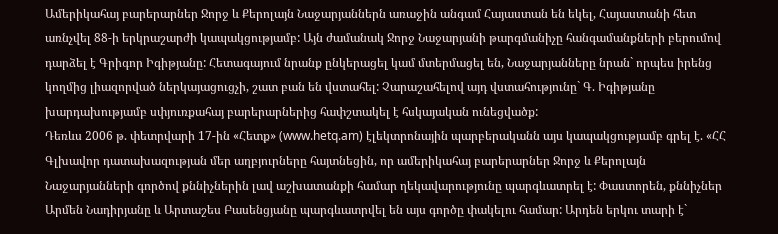Ամերիկահայ բարերարներ Ջորջ և Քերոլայն Նաջարյաններն առաջին անգամ Հայաստան են եկել, Հայաստանի հետ առնչվել 88-ի երկրաշարժի կապակցությամբ: Այն ժամանակ Ջորջ Նաջարյանի թարգմանիչը հանգամանքների բերումով դարձել է Գրիգոր Իգիթյանը: Հետագայում նրանք ընկերացել կամ մտերմացել են, Նաջարյանները նրան` որպես իրենց կողմից լիազորված ներկայացուցչի, շատ բան են վստահել: Չարաշահելով այդ վստահությունը` Գ. Իգիթյանը խարդախությամբ սփյուռքահայ բարերարներից հափշտակել է հսկայական ունեցվածք:
Դեռևս 2006 թ. փետրվարի 17-ին «Հետք» (www.hetq.am) էլեկտրոնային պարբերականն այս կապակցությամբ գրել է. «ՀՀ Գլխավոր դատախազության մեր աղբյուրները հայտնեցին, որ ամերիկահայ բարերարներ Ջորջ և Քերոլայն Նաջարյանների գործով քննիչներին լավ աշխատանքի համար ղեկավարությունը պարգևատրել է: Փաստորեն, քննիչներ Արմեն Նադիրյանը և Արտաշես Բասենցյանը պարգևատրվել են այս գործը փակելու համար: Արդեն երկու տարի է`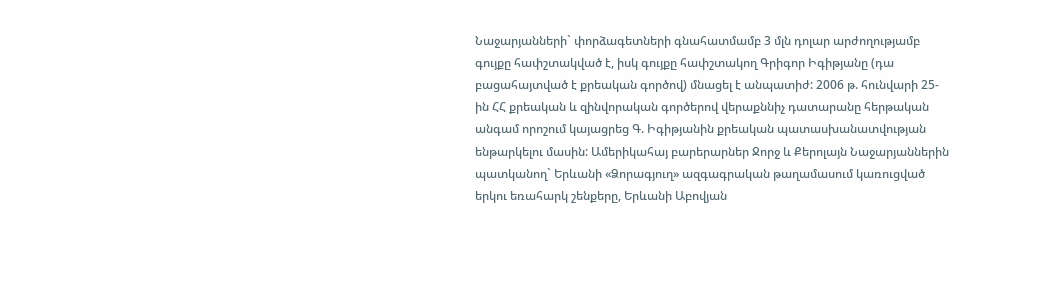Նաջարյանների` փորձագետների գնահատմամբ 3 մլն դոլար արժողությամբ գույքը հափշտակված է, իսկ գույքը հափշտակող Գրիգոր Իգիթյանը (դա բացահայտված է քրեական գործով) մնացել է անպատիժ: 2006 թ. հունվարի 25-ին ՀՀ քրեական և զինվորական գործերով վերաքննիչ դատարանը հերթական անգամ որոշում կայացրեց Գ. Իգիթյանին քրեական պատասխանատվության ենթարկելու մասին: Ամերիկահայ բարերարներ Ջորջ և Քերոլայն Նաջարյաններին պատկանող` Երևանի «Ձորագյուղ» ազգագրական թաղամասում կառուցված երկու եռահարկ շենքերը, Երևանի Աբովյան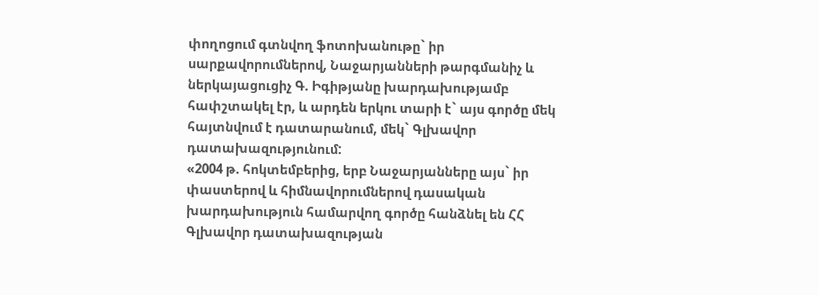փողոցում գտնվող ֆոտոխանութը` իր սարքավորումներով, Նաջարյանների թարգմանիչ և ներկայացուցիչ Գ. Իգիթյանը խարդախությամբ հափշտակել էր, և արդեն երկու տարի է` այս գործը մեկ հայտնվում է դատարանում, մեկ` Գլխավոր դատախազությունում:
«2004 թ. հոկտեմբերից, երբ Նաջարյանները այս` իր փաստերով և հիմնավորումներով դասական խարդախություն համարվող գործը հանձնել են ՀՀ Գլխավոր դատախազության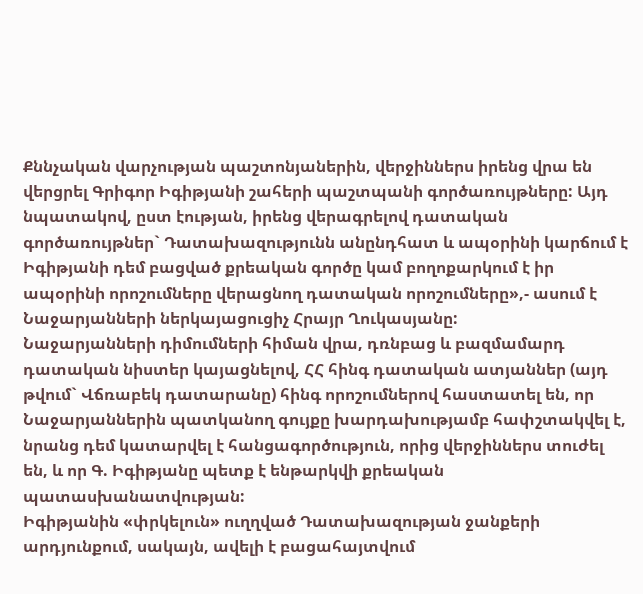Քննչական վարչության պաշտոնյաներին, վերջիններս իրենց վրա են վերցրել Գրիգոր Իգիթյանի շահերի պաշտպանի գործառույթները: Այդ նպատակով, ըստ էության, իրենց վերագրելով դատական գործառույթներ` Դատախազությունն անընդհատ և ապօրինի կարճում է Իգիթյանի դեմ բացված քրեական գործը կամ բողոքարկում է իր ապօրինի որոշումները վերացնող դատական որոշումները»,- ասում է Նաջարյանների ներկայացուցիչ Հրայր Ղուկասյանը:
Նաջարյանների դիմումների հիման վրա, դռնբաց և բազմամարդ դատական նիստեր կայացնելով, ՀՀ հինգ դատական ատյաններ (այդ թվում` Վճռաբեկ դատարանը) հինգ որոշումներով հաստատել են, որ Նաջարյաններին պատկանող գույքը խարդախությամբ հափշտակվել է, նրանց դեմ կատարվել է հանցագործություն, որից վերջիններս տուժել են, և որ Գ. Իգիթյանը պետք է ենթարկվի քրեական պատասխանատվության:
Իգիթյանին «փրկելուն» ուղղված Դատախազության ջանքերի արդյունքում, սակայն, ավելի է բացահայտվում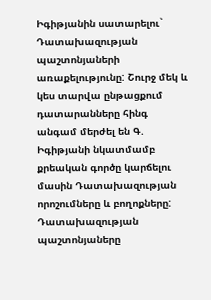Իգիթյանին սատարելու` Դատախազության պաշտոնյաների առաքելությունը: Շուրջ մեկ և կես տարվա ընթացքում դատարանները հինգ անգամ մերժել են Գ. Իգիթյանի նկատմամբ քրեական գործը կարճելու մասին Դատախազության որոշումները և բողոքները: Դատախազության պաշտոնյաները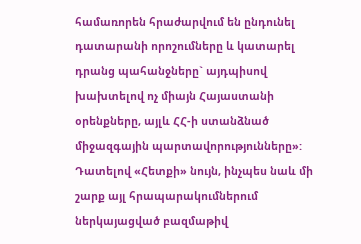համառորեն հրաժարվում են ընդունել դատարանի որոշումները և կատարել դրանց պահանջները` այդպիսով խախտելով ոչ միայն Հայաստանի օրենքները, այլև ՀՀ-ի ստանձնած միջազգային պարտավորությունները»:
Դատելով «Հետքի» նույն, ինչպես նաև մի շարք այլ հրապարակումներում ներկայացված բազմաթիվ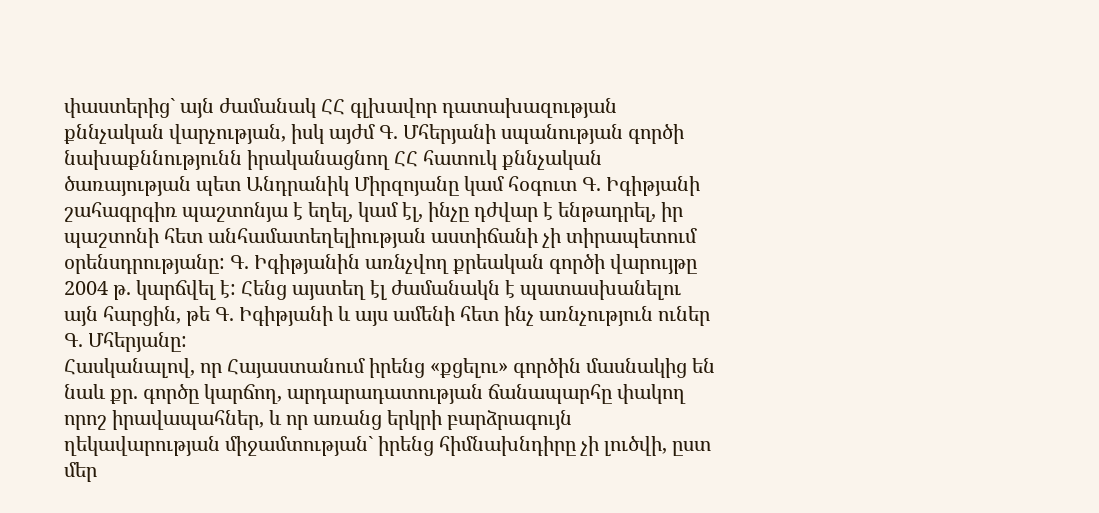փաստերից` այն ժամանակ ՀՀ գլխավոր դատախազության քննչական վարչության, իսկ այժմ Գ. Մհերյանի սպանության գործի նախաքննությունն իրականացնող ՀՀ հատուկ քննչական ծառայության պետ Անդրանիկ Միրզոյանը կամ հօգուտ Գ. Իգիթյանի շահագրգիռ պաշտոնյա է եղել, կամ էլ, ինչը դժվար է ենթադրել, իր պաշտոնի հետ անհամատեղելիության աստիճանի չի տիրապետում օրենսդրությանը: Գ. Իգիթյանին առնչվող քրեական գործի վարույթը 2004 թ. կարճվել է: Հենց այստեղ էլ ժամանակն է պատասխանելու այն հարցին, թե Գ. Իգիթյանի և այս ամենի հետ ինչ առնչություն ուներ Գ. Մհերյանը:
Հասկանալով, որ Հայաստանում իրենց «քցելու» գործին մասնակից են նաև քր. գործը կարճող, արդարադատության ճանապարհը փակող որոշ իրավապահներ, և որ առանց երկրի բարձրագույն ղեկավարության միջամտության` իրենց հիմնախնդիրը չի լուծվի, ըստ մեր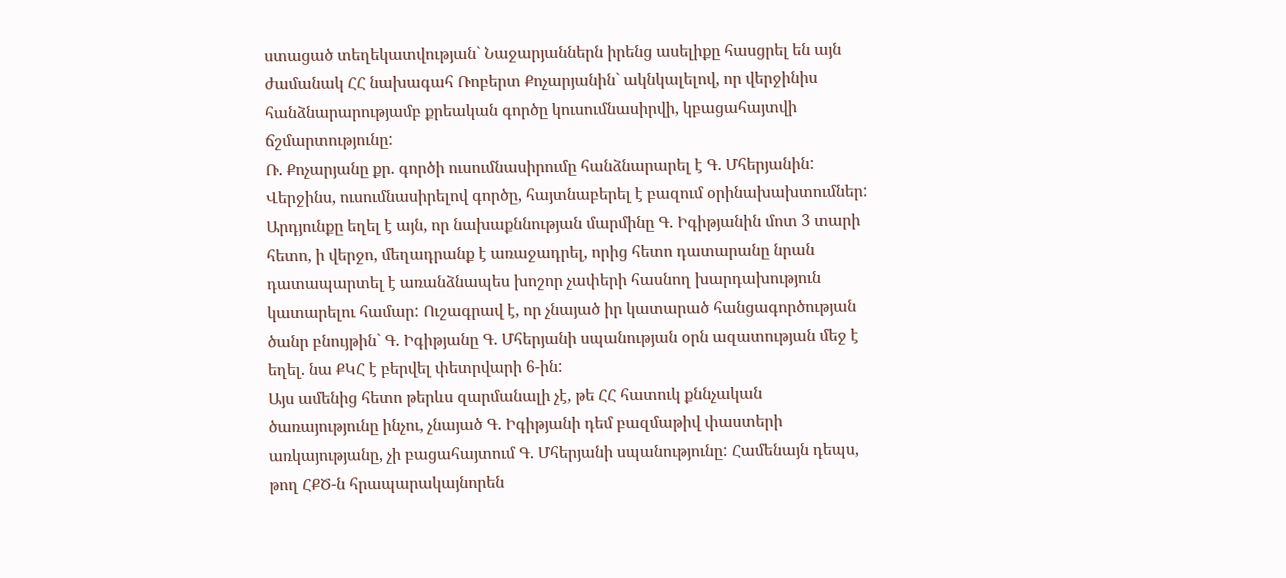ստացած տեղեկատվության` Նաջարյաններն իրենց ասելիքը հասցրել են այն ժամանակ ՀՀ նախագահ Ռոբերտ Քոչարյանին` ակնկալելով, որ վերջինիս հանձնարարությամբ քրեական գործը կուսումնասիրվի, կբացահայտվի ճշմարտությունը:
Ռ. Քոչարյանը քր. գործի ուսումնասիրումը հանձնարարել է Գ. Մհերյանին: Վերջինս, ուսումնասիրելով գործը, հայտնաբերել է բազում օրինախախտումներ: Արդյունքը եղել է այն, որ նախաքննության մարմինը Գ. Իգիթյանին մոտ 3 տարի հետո, ի վերջո, մեղադրանք է առաջադրել, որից հետո դատարանը նրան դատապարտել է առանձնապես խոշոր չափերի հասնող խարդախություն կատարելու համար: Ուշագրավ է, որ չնայած իր կատարած հանցագործության ծանր բնույթին` Գ. Իգիթյանը Գ. Մհերյանի սպանության օրն ազատության մեջ է եղել. նա ՔԿՀ է բերվել փետրվարի 6-ին:
Այս ամենից հետո թերևս զարմանալի չէ, թե ՀՀ հատուկ քննչական ծառայությունը ինչու, չնայած Գ. Իգիթյանի դեմ բազմաթիվ փաստերի առկայությանը, չի բացահայտում Գ. Մհերյանի սպանությունը: Համենայն դեպս, թող ՀՔԾ-ն հրապարակայնորեն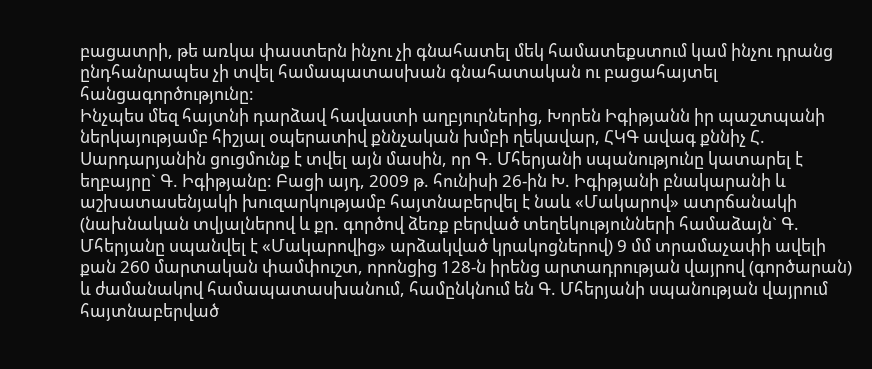բացատրի, թե առկա փաստերն ինչու չի գնահատել մեկ համատեքստում կամ ինչու դրանց ընդհանրապես չի տվել համապատասխան գնահատական ու բացահայտել հանցագործությունը:
Ինչպես մեզ հայտնի դարձավ հավաստի աղբյուրներից, Խորեն Իգիթյանն իր պաշտպանի ներկայությամբ հիշյալ օպերատիվ քննչական խմբի ղեկավար, ՀԿԳ ավագ քննիչ Հ. Սարդարյանին ցուցմունք է տվել այն մասին, որ Գ. Մհերյանի սպանությունը կատարել է եղբայրը` Գ. Իգիթյանը: Բացի այդ, 2009 թ. հունիսի 26-ին Խ. Իգիթյանի բնակարանի և աշխատասենյակի խուզարկությամբ հայտնաբերվել է նաև «Մակարով» ատրճանակի (նախնական տվյալներով և քր. գործով ձեռք բերված տեղեկությունների համաձայն` Գ. Մհերյանը սպանվել է «Մակարովից» արձակված կրակոցներով) 9 մմ տրամաչափի ավելի քան 260 մարտական փամփուշտ, որոնցից 128-ն իրենց արտադրության վայրով (գործարան) և ժամանակով համապատասխանում, համընկնում են Գ. Մհերյանի սպանության վայրում հայտնաբերված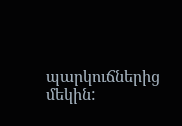պարկուճներից մեկին: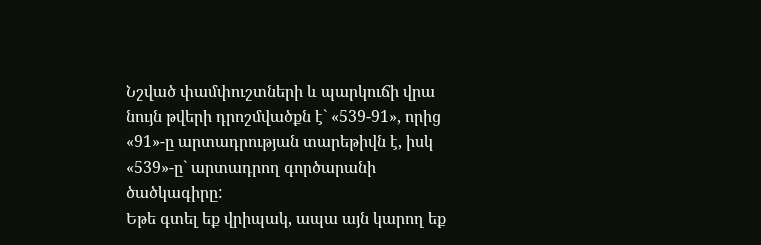Նշված փամփուշտների և պարկուճի վրա նույն թվերի դրոշմվածքն է` «539-91», որից «91»-ը արտադրության տարեթիվն է, իսկ «539»-ը` արտադրող գործարանի ծածկագիրը:
Եթե գտել եք վրիպակ, ապա այն կարող եք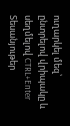ուղարկել մեզ՝ ընտրելով վրիպակը և սեղմելով CTRL+Enter
Տեսանյութեր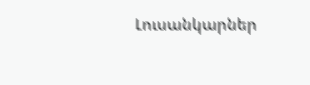Լուսանկարներ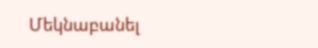Մեկնաբանել